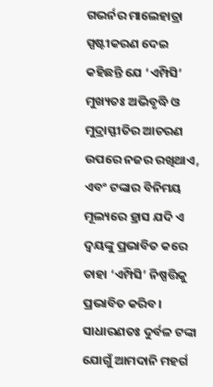ଗଭର୍ନର ମାଲେହାତ୍ରା ସ୍ପଷ୍ଟୀକରଣ ଦେଇ କହିଛନ୍ତି ଯେ ‘ଏମ୍ପିସି’ ମୁଖ୍ୟତଃ ଅଭିବୃଦ୍ଧି ଓ ମୁଦ୍ରାସ୍ଫୀତିର ଆଚରଣ ଉପରେ ନଜର ରଖିଥାଏ, ଏବଂ ଟଙ୍କାର ବିନିମୟ ମୂଲ୍ୟରେ ହ୍ରାସ ଯଦି ଏ ଦ୍ବୟଙ୍କୁ ପ୍ରଭାବିତ କରେ ତାହା ‘ଏମ୍ପିସି’ ନିଷ୍ପତ୍ତିକୁ ପ୍ରଭାବିତ କରିବ। ସାଧାରଣତଃ ଦୁର୍ବଳ ଟଙ୍କା ଯୋଗୁଁ ଆମଦାନି ମହର୍ଗ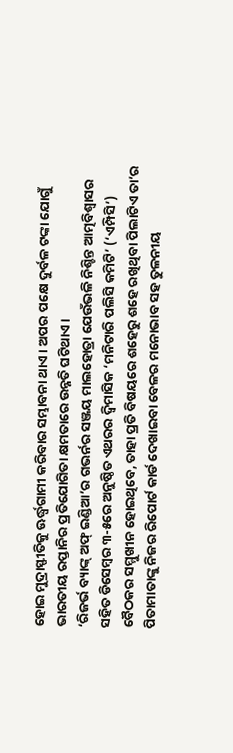ହୋଇ ମୁଦ୍ରାସ୍ଫୀତିକୁ ଊର୍ଦ୍ଧ୍ବଗାମୀ କରିବାର ସମ୍ଭାବନା ଥାଏ। ଅପର ପକ୍ଷେ ଦୁର୍ବଳ ଟଙ୍କା ଯୋଗୁଁ ଭାରତୀୟ ରପ୍ତାନିର ପ୍ରତିଯୋଗିତା କ୍ଷମତାରେ ଉନ୍ନତି ଘଟିଥାଏ।
‘ରିଜର୍ଭ ବ୍ୟାଙ୍କ୍ ଅଫ୍ ଇଣ୍ଡିଆ’ର ଗଭର୍ନର ସଞ୍ଜୟ ମାଲହୋତ୍ରା ଯେଉଁଭଳି ନିଶ୍ଚିନ୍ତ ଆତ୍ମବିଶ୍ବାସର ସହିତ ଡିସେମ୍ବର ୩-୫ରେ ଅନୁଷ୍ଠିତ ଏଥରର ଦ୍ବିମାସିକ ‘ମନିଟାରି ପଲିସି କମିଟି’ (‘ଏମ୍ପିସି’) ବୈଠକର ସମ୍ମୁଖୀନ ହୋଇଥିବେ, ତାହା ପ୍ରତି ବିଷୟରେ ଶହେରୁ ଶହେ ରଖିଥିବା ପିଲାଟିଏ ତା’ର ପିତାମାତାଙ୍କୁ ନିଜର ରିପୋର୍ଟ କାର୍ଡ ଦେଖାଇବା ବେଳର ମନୋଭାବ ସହ ତୁଳନୀୟ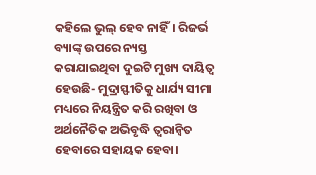କହିଲେ ଭୁଲ୍ ହେବ ନାହିଁ। ରିଜର୍ଭ ବ୍ୟାଙ୍କ୍ ଉପରେ ନ୍ୟସ୍ତ କରାଯାଇଥିବା ଦୁଇଟି ମୁଖ୍ୟ ଦାୟିତ୍ବ ହେଉଛି- ମୁଦ୍ରାସ୍ଫୀତିକୁ ଧାର୍ଯ୍ୟ ସୀମା ମଧ୍ୟରେ ନିୟନ୍ତ୍ରିତ କରି ରଖିବା ଓ ଅର୍ଥନୈତିକ ଅଭିବୃଦ୍ଧି ତ୍ବରାନ୍ବିତ ହେବାରେ ସହାୟକ ହେବା।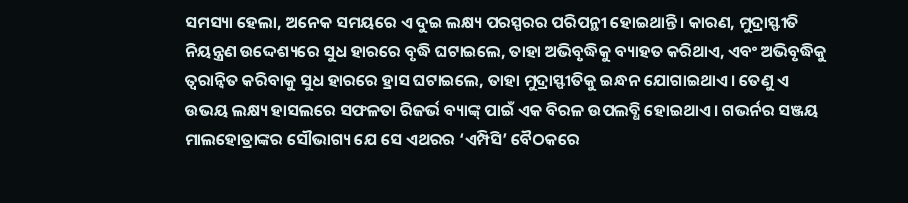ସମସ୍ୟା ହେଲା, ଅନେକ ସମୟରେ ଏ ଦୁଇ ଲକ୍ଷ୍ୟ ପରସ୍ପରର ପରିପନ୍ଥୀ ହୋଇଥାନ୍ତି। କାରଣ, ମୁଦ୍ରାସ୍ଫୀତି ନିୟନ୍ତ୍ରଣ ଉଦ୍ଦେଶ୍ୟରେ ସୁଧ ହାରରେ ବୃଦ୍ଧି ଘଟାଇଲେ, ତାହା ଅଭିବୃଦ୍ଧିକୁ ବ୍ୟାହତ କରିଥାଏ, ଏବଂ ଅଭିବୃଦ୍ଧିକୁ ତ୍ବରାନ୍ବିତ କରିବାକୁ ସୁଧ ହାରରେ ହ୍ରାସ ଘଟାଇଲେ, ତାହା ମୁଦ୍ରାସ୍ଫୀତିକୁ ଇନ୍ଧନ ଯୋଗାଇଥାଏ। ତେଣୁ ଏ ଉଭୟ ଲକ୍ଷ୍ୟ ହାସଲରେ ସଫଳତା ରିଜର୍ଭ ବ୍ୟାଙ୍କ୍ ପାଇଁ ଏକ ବିରଳ ଉପଲବ୍ଧି ହୋଇଥାଏ। ଗଭର୍ନର ସଞ୍ଜୟ ମାଲହୋତ୍ରାଙ୍କର ସୌଭାଗ୍ୟ ଯେ ସେ ଏଥରର ‘ଏମ୍ପିସି’ ବୈଠକରେ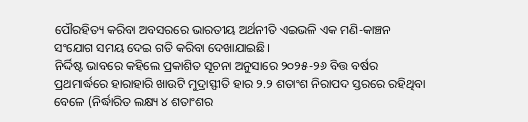ପୌରହିତ୍ୟ କରିବା ଅବସରରେ ଭାରତୀୟ ଅର୍ଥନୀତି ଏଇଭଳି ଏକ ମଣି-କାଞ୍ଚନ ସଂଯୋଗ ସମୟ ଦେଇ ଗତି କରିବା ଦେଖାଯାଇଛି।
ନିର୍ଦ୍ଦିଷ୍ଟ ଭାବରେ କହିଲେ ପ୍ରକାଶିତ ସୂଚନା ଅନୁସାରେ ୨୦୨୫-୨୬ ବିତ୍ତ ବର୍ଷର ପ୍ରଥମାର୍ଦ୍ଧରେ ହାରାହାରି ଖାଉଟି ମୁଦ୍ରାସ୍ଫୀତି ହାର ୨.୨ ଶତାଂଶ ନିରାପଦ ସ୍ତରରେ ରହିଥିବା ବେଳେ (ନିର୍ଦ୍ଧାରିତ ଲକ୍ଷ୍ୟ ୪ ଶତାଂଶର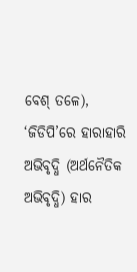ବେଶ୍ ତଳେ), ‘ଜିଡିପି’ରେ ହାରାହାରି ଅଭିବୃଦ୍ଧି (ଅର୍ଥନୈତିକ ଅଭିବୃଦ୍ଧି) ହାର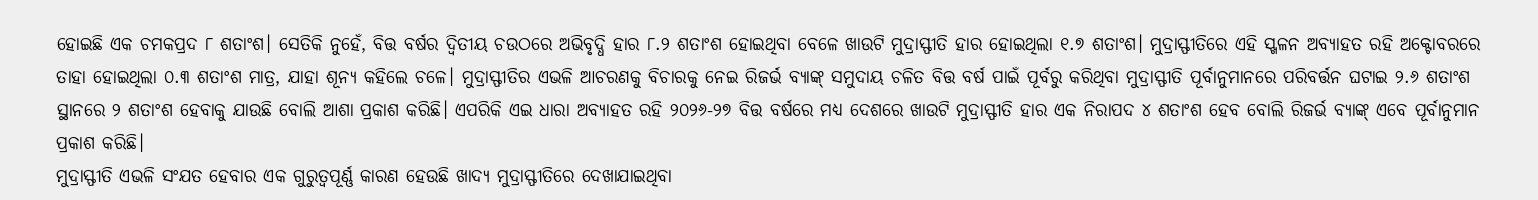ହୋଇଛି ଏକ ଚମକପ୍ରଦ ୮ ଶତାଂଶ। ସେତିକି ନୁହେଁ, ବିତ୍ତ ବର୍ଷର ଦ୍ବିତୀୟ ଚଉଠରେ ଅଭିବୃଦ୍ଧି ହାର ୮.୨ ଶତାଂଶ ହୋଇଥିବା ବେଳେ ଖାଉଟି ମୁଦ୍ରାସ୍ଫୀତି ହାର ହୋଇଥିଲା ୧.୭ ଶତାଂଶ। ମୁଦ୍ରାସ୍ଫୀତିରେ ଏହି ସ୍ଖଳନ ଅବ୍ୟାହତ ରହି ଅକ୍ଟୋବରରେ ତାହା ହୋଇଥିଲା ୦.୩ ଶତାଂଶ ମାତ୍ର, ଯାହା ଶୂନ୍ୟ କହିଲେ ଚଳେ। ମୁଦ୍ରାସ୍ଫୀତିର ଏଭଳି ଆଚରଣକୁ ବିଚାରକୁ ନେଇ ରିଜର୍ଭ ବ୍ୟାଙ୍କ୍ ସମୁଦାୟ ଚଳିତ ବିତ୍ତ ବର୍ଷ ପାଇଁ ପୂର୍ବରୁ କରିଥିବା ମୁଦ୍ରାସ୍ଫୀତି ପୂର୍ବାନୁମାନରେ ପରିବର୍ତ୍ତନ ଘଟାଇ ୨.୬ ଶତାଂଶ ସ୍ଥାନରେ ୨ ଶତାଂଶ ହେବାକୁ ଯାଉଛି ବୋଲି ଆଶା ପ୍ରକାଶ କରିଛି। ଏପରିକି ଏଇ ଧାରା ଅବ୍ୟାହତ ରହି ୨୦୨୬-୨୭ ବିତ୍ତ ବର୍ଷରେ ମଧ୍ୟ ଦେଶରେ ଖାଉଟି ମୁଦ୍ରାସ୍ଫୀତି ହାର ଏକ ନିରାପଦ ୪ ଶତାଂଶ ହେବ ବୋଲି ରିଜର୍ଭ ବ୍ୟାଙ୍କ୍ ଏବେ ପୂର୍ବାନୁମାନ ପ୍ରକାଶ କରିଛି।
ମୁଦ୍ରାସ୍ଫୀତି ଏଭଳି ସଂଯତ ହେବାର ଏକ ଗୁରୁତ୍ବପୂର୍ଣ୍ଣ କାରଣ ହେଉଛି ଖାଦ୍ୟ ମୁଦ୍ରାସ୍ଫୀତିରେ ଦେଖାଯାଇଥିବା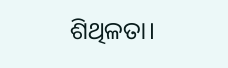ଶିଥିଳତା।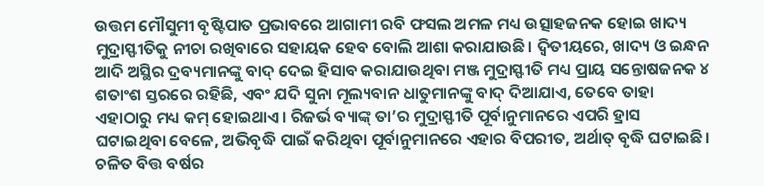ଉତ୍ତମ ମୌସୁମୀ ବୃଷ୍ଟିପାତ ପ୍ରଭାବରେ ଆଗାମୀ ରବି ଫସଲ ଅମଳ ମଧ୍ୟ ଉତ୍ସାହଜନକ ହୋଇ ଖାଦ୍ୟ ମୁଦ୍ରାସ୍ଫୀତିକୁ ନୀଚା ରଖିବାରେ ସହାୟକ ହେବ ବୋଲି ଆଶା କରାଯାଉଛି। ଦ୍ବିତୀୟରେ, ଖାଦ୍ୟ ଓ ଇନ୍ଧନ ଆଦି ଅସ୍ଥିର ଦ୍ରବ୍ୟମାନଙ୍କୁ ବାଦ୍ ଦେଇ ହିସାବ କରାଯାଉଥିବା ମଞ୍ଜ ମୁଦ୍ରାସ୍ଫୀତି ମଧ୍ୟ ପ୍ରାୟ ସନ୍ତୋଷଜନକ ୪ ଶତାଂଶ ସ୍ତରରେ ରହିଛି, ଏବଂ ଯଦି ସୁନା ମୂଲ୍ୟବାନ ଧାତୁମାନଙ୍କୁ ବାଦ୍ ଦିଆଯାଏ, ତେବେ ତାହା ଏହାଠାରୁ ମଧ୍ୟ କମ୍ ହୋଇଥାଏ। ରିଜର୍ଭ ବ୍ୟାଙ୍କ୍ ତା’ର ମୁଦ୍ରାସ୍ଫୀତି ପୂର୍ବାନୁମାନରେ ଏପରି ହ୍ରାସ ଘଟାଇଥିବା ବେଳେ, ଅଭିବୃଦ୍ଧି ପାଇଁ କରିଥିବା ପୂର୍ବାନୁମାନରେ ଏହାର ବିପରୀତ, ଅର୍ଥାତ୍ ବୃଦ୍ଧି ଘଟାଇଛି। ଚଳିତ ବିତ୍ତ ବର୍ଷର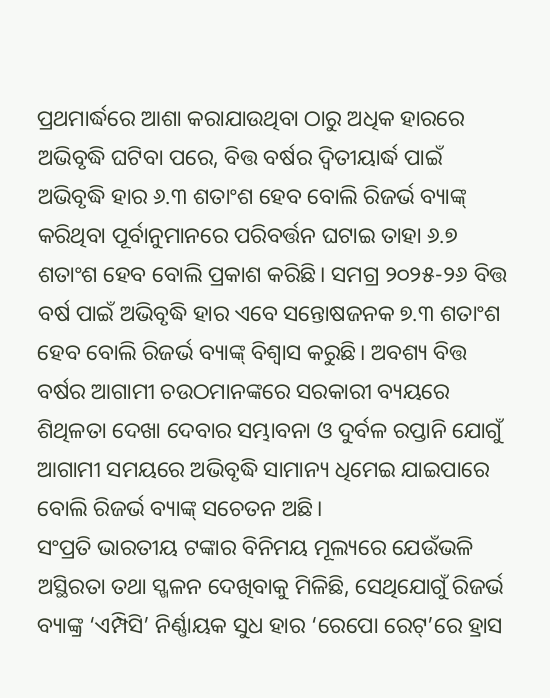ପ୍ରଥମାର୍ଦ୍ଧରେ ଆଶା କରାଯାଉଥିବା ଠାରୁ ଅଧିକ ହାରରେ ଅଭିବୃଦ୍ଧି ଘଟିବା ପରେ, ବିତ୍ତ ବର୍ଷର ଦ୍ବିତୀୟାର୍ଦ୍ଧ ପାଇଁ ଅଭିବୃଦ୍ଧି ହାର ୬.୩ ଶତାଂଶ ହେବ ବୋଲି ରିଜର୍ଭ ବ୍ୟାଙ୍କ୍ କରିଥିବା ପୂର୍ବାନୁମାନରେ ପରିବର୍ତ୍ତନ ଘଟାଇ ତାହା ୬.୭ ଶତାଂଶ ହେବ ବୋଲି ପ୍ରକାଶ କରିଛି। ସମଗ୍ର ୨୦୨୫-୨୬ ବିତ୍ତ ବର୍ଷ ପାଇଁ ଅଭିବୃଦ୍ଧି ହାର ଏବେ ସନ୍ତୋଷଜନକ ୭.୩ ଶତାଂଶ ହେବ ବୋଲି ରିଜର୍ଭ ବ୍ୟାଙ୍କ୍ ବିଶ୍ବାସ କରୁଛି। ଅବଶ୍ୟ ବିତ୍ତ ବର୍ଷର ଆଗାମୀ ଚଉଠମାନଙ୍କରେ ସରକାରୀ ବ୍ୟୟରେ ଶିଥିଳତା ଦେଖା ଦେବାର ସମ୍ଭାବନା ଓ ଦୁର୍ବଳ ରପ୍ତାନି ଯୋଗୁଁ ଆଗାମୀ ସମୟରେ ଅଭିବୃଦ୍ଧି ସାମାନ୍ୟ ଧିମେଇ ଯାଇପାରେ ବୋଲି ରିଜର୍ଭ ବ୍ୟାଙ୍କ୍ ସଚେତନ ଅଛି।
ସଂପ୍ରତି ଭାରତୀୟ ଟଙ୍କାର ବିନିମୟ ମୂଲ୍ୟରେ ଯେଉଁଭଳି ଅସ୍ଥିରତା ତଥା ସ୍ଖଳନ ଦେଖିବାକୁ ମିଳିଛି, ସେଥିଯୋଗୁଁ ରିଜର୍ଭ ବ୍ୟାଙ୍କ୍ର ‘ଏମ୍ପିସି’ ନିର୍ଣ୍ଣାୟକ ସୁଧ ହାର ‘ରେପୋ ରେଟ୍’ରେ ହ୍ରାସ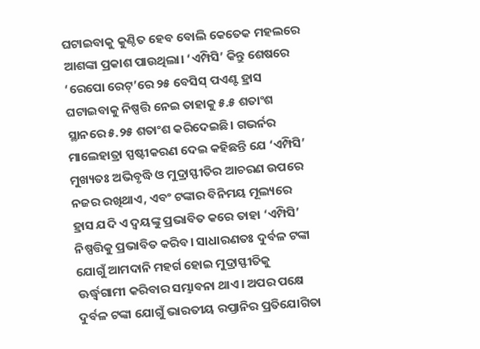ଘଟାଇବାକୁ କୁଣ୍ଠିତ ହେବ ବୋଲି କେତେକ ମହଲରେ ଆଶଙ୍କା ପ୍ରକାଶ ପାଉଥିଲା। ‘ଏମ୍ପିସି’ କିନ୍ତୁ ଶେଷରେ ‘ରେପୋ ରେଟ୍’ରେ ୨୫ ବେସିସ୍ ପଏଣ୍ଟ ହ୍ରାସ ଘଟାଇବାକୁ ନିଷ୍ପତ୍ତି ନେଇ ତାହାକୁ ୫.୫ ଶତାଂଶ ସ୍ଥାନରେ ୫.୨୫ ଶତାଂଶ କରିଦେଇଛି। ଗଭର୍ନର ମାଲେହାତ୍ରା ସ୍ପଷ୍ଟୀକରଣ ଦେଇ କହିଛନ୍ତି ଯେ ‘ଏମ୍ପିସି’ ମୁଖ୍ୟତଃ ଅଭିବୃଦ୍ଧି ଓ ମୁଦ୍ରାସ୍ଫୀତିର ଆଚରଣ ଉପରେ ନଜର ରଖିଥାଏ, ଏବଂ ଟଙ୍କାର ବିନିମୟ ମୂଲ୍ୟରେ ହ୍ରାସ ଯଦି ଏ ଦ୍ବୟଙ୍କୁ ପ୍ରଭାବିତ କରେ ତାହା ‘ଏମ୍ପିସି’ ନିଷ୍ପତ୍ତିକୁ ପ୍ରଭାବିତ କରିବ। ସାଧାରଣତଃ ଦୁର୍ବଳ ଟଙ୍କା ଯୋଗୁଁ ଆମଦାନି ମହର୍ଗ ହୋଇ ମୁଦ୍ରାସ୍ଫୀତିକୁ ଊର୍ଦ୍ଧ୍ବଗାମୀ କରିବାର ସମ୍ଭାବନା ଥାଏ। ଅପର ପକ୍ଷେ ଦୁର୍ବଳ ଟଙ୍କା ଯୋଗୁଁ ଭାରତୀୟ ରପ୍ତାନିର ପ୍ରତିଯୋଗିତା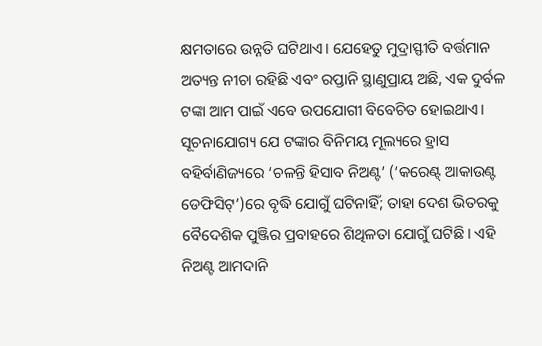କ୍ଷମତାରେ ଉନ୍ନତି ଘଟିଥାଏ। ଯେହେତୁ ମୁଦ୍ରାସ୍ଫୀତି ବର୍ତ୍ତମାନ ଅତ୍ୟନ୍ତ ନୀଚା ରହିଛି ଏବଂ ରପ୍ତାନି ସ୍ଥାଣୁପ୍ରାୟ ଅଛି, ଏକ ଦୁର୍ବଳ ଟଙ୍କା ଆମ ପାଇଁ ଏବେ ଉପଯୋଗୀ ବିବେଚିତ ହୋଇଥାଏ।
ସୂଚନାଯୋଗ୍ୟ ଯେ ଟଙ୍କାର ବିନିମୟ ମୂଲ୍ୟରେ ହ୍ରାସ ବହିର୍ବାଣିଜ୍ୟରେ ‘ଚଳନ୍ତି ହିସାବ ନିଅଣ୍ଟ’ (‘କରେଣ୍ଟ୍ ଆକାଉଣ୍ଟ ଡେଫିସିଟ୍’)ରେ ବୃଦ୍ଧି ଯୋଗୁଁ ଘଟିନାହିଁ; ତାହା ଦେଶ ଭିତରକୁ ବୈଦେଶିକ ପୁଞ୍ଜିର ପ୍ରବାହରେ ଶିଥିଳତା ଯୋଗୁଁ ଘଟିଛି। ଏହି ନିଅଣ୍ଟ ଆମଦାନି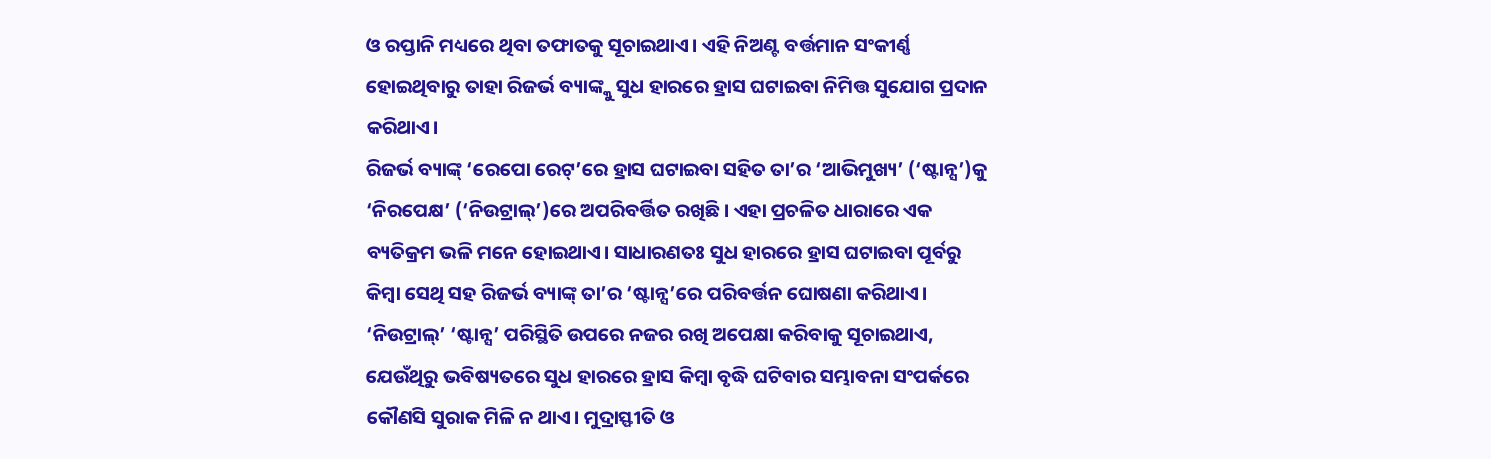ଓ ରପ୍ତାନି ମଧ୍ୟରେ ଥିବା ତଫାତକୁ ସୂଚାଇଥାଏ। ଏହି ନିଅଣ୍ଟ ବର୍ତ୍ତମାନ ସଂକୀର୍ଣ୍ଣ ହୋଇଥିବାରୁ ତାହା ରିଜର୍ଭ ବ୍ୟାଙ୍କ୍କୁ ସୁଧ ହାରରେ ହ୍ରାସ ଘଟାଇବା ନିମିତ୍ତ ସୁଯୋଗ ପ୍ରଦାନ କରିଥାଏ।
ରିଜର୍ଭ ବ୍ୟାଙ୍କ୍ ‘ରେପୋ ରେଟ୍’ରେ ହ୍ରାସ ଘଟାଇବା ସହିତ ତା’ର ‘ଆଭିମୁଖ୍ୟ’ (‘ଷ୍ଟାନ୍ସ’)କୁ ‘ନିରପେକ୍ଷ’ (‘ନିଉଟ୍ରାଲ୍’)ରେ ଅପରିବର୍ତ୍ତିତ ରଖିଛି। ଏହା ପ୍ରଚଳିତ ଧାରାରେ ଏକ ବ୍ୟତିକ୍ରମ ଭଳି ମନେ ହୋଇଥାଏ। ସାଧାରଣତଃ ସୁଧ ହାରରେ ହ୍ରାସ ଘଟାଇବା ପୂର୍ବରୁ କିମ୍ବା ସେଥି ସହ ରିଜର୍ଭ ବ୍ୟାଙ୍କ୍ ତା’ର ‘ଷ୍ଟାନ୍ସ’ରେ ପରିବର୍ତ୍ତନ ଘୋଷଣା କରିଥାଏ। ‘ନିଉଟ୍ରାଲ୍’ ‘ଷ୍ଟାନ୍ସ’ ପରିସ୍ଥିତି ଉପରେ ନଜର ରଖି ଅପେକ୍ଷା କରିବାକୁ ସୂଚାଇଥାଏ, ଯେଉଁଥିରୁ ଭବିଷ୍ୟତରେ ସୁଧ ହାରରେ ହ୍ରାସ କିମ୍ବା ବୃଦ୍ଧି ଘଟିବାର ସମ୍ଭାବନା ସଂପର୍କରେ କୌଣସି ସୁରାକ ମିଳି ନ ଥାଏ। ମୁଦ୍ରାସ୍ଫୀତି ଓ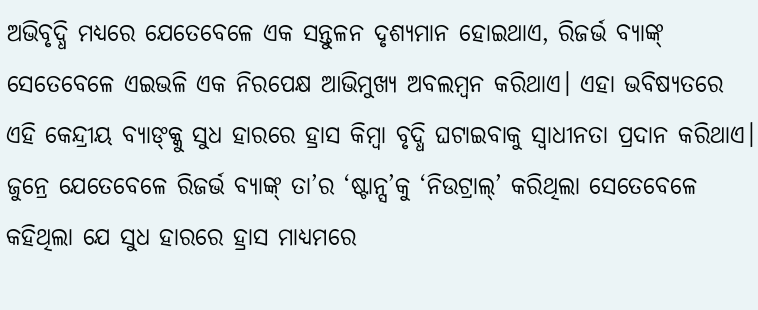ଅଭିବୃଦ୍ଧି ମଧ୍ୟରେ ଯେତେବେଳେ ଏକ ସନ୍ତୁଳନ ଦୃଶ୍ୟମାନ ହୋଇଥାଏ, ରିଜର୍ଭ ବ୍ୟାଙ୍କ୍ ସେତେବେଳେ ଏଇଭଳି ଏକ ନିରପେକ୍ଷ ଆଭିମୁଖ୍ୟ ଅବଲମ୍ବନ କରିଥାଏ। ଏହା ଭବିଷ୍ୟତରେ ଏହି କେନ୍ଦ୍ରୀୟ ବ୍ୟାଙ୍କ୍କୁ ସୁଧ ହାରରେ ହ୍ରାସ କିମ୍ବା ବୃଦ୍ଧି ଘଟାଇବାକୁ ସ୍ବାଧୀନତା ପ୍ରଦାନ କରିଥାଏ। ଜୁନ୍ରେ ଯେତେବେଳେ ରିଜର୍ଭ ବ୍ୟାଙ୍କ୍ ତା’ର ‘ଷ୍ଟାନ୍ସ’କୁ ‘ନିଉଟ୍ରାଲ୍’ କରିଥିଲା ସେତେବେଳେ କହିଥିଲା ଯେ ସୁଧ ହାରରେ ହ୍ରାସ ମାଧ୍ୟମରେ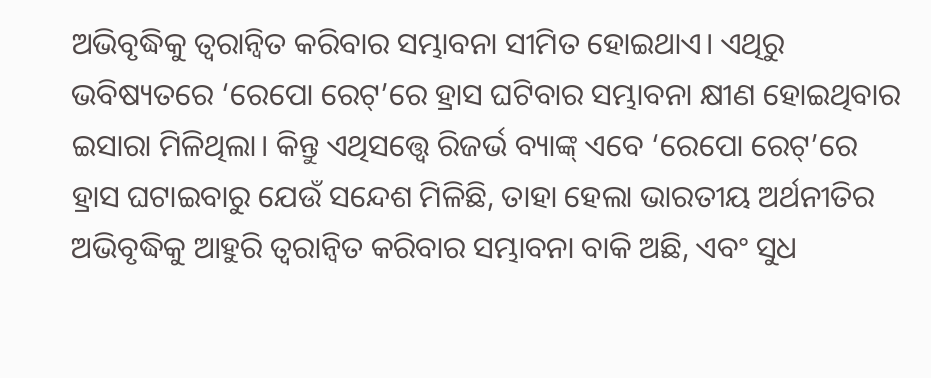ଅଭିବୃଦ୍ଧିକୁ ତ୍ବରାନ୍ବିତ କରିବାର ସମ୍ଭାବନା ସୀମିତ ହୋଇଥାଏ। ଏଥିରୁ ଭବିଷ୍ୟତରେ ‘ରେପୋ ରେଟ୍’ରେ ହ୍ରାସ ଘଟିବାର ସମ୍ଭାବନା କ୍ଷୀଣ ହୋଇଥିବାର ଇସାରା ମିଳିଥିଲା। କିନ୍ତୁ ଏଥିସତ୍ତ୍ବେ ରିଜର୍ଭ ବ୍ୟାଙ୍କ୍ ଏବେ ‘ରେପୋ ରେଟ୍’ରେ ହ୍ରାସ ଘଟାଇବାରୁ ଯେଉଁ ସନ୍ଦେଶ ମିଳିଛି, ତାହା ହେଲା ଭାରତୀୟ ଅର୍ଥନୀତିର ଅଭିବୃଦ୍ଧିକୁ ଆହୁରି ତ୍ବରାନ୍ବିତ କରିବାର ସମ୍ଭାବନା ବାକି ଅଛି, ଏବଂ ସୁଧ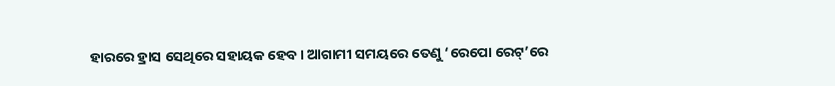ହାରରେ ହ୍ରାସ ସେଥିରେ ସହାୟକ ହେବ। ଆଗାମୀ ସମୟରେ ତେଣୁ ‘ରେପୋ ରେଟ୍’ରେ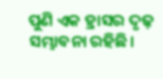ପୁଣି ଏକ ହ୍ରାସର ଦୃଢ଼ ସମ୍ଭାବନା ରହିଛି।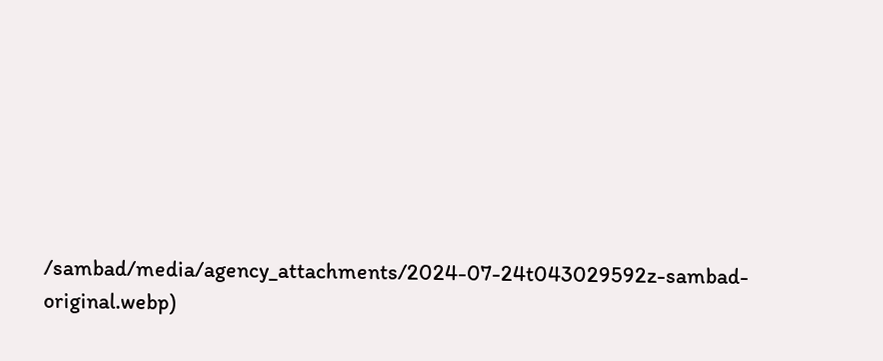/sambad/media/agency_attachments/2024-07-24t043029592z-sambad-original.webp)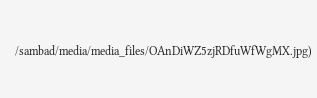/sambad/media/media_files/OAnDiWZ5zjRDfuWfWgMX.jpg)